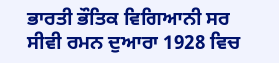ਭਾਰਤੀ ਭੌਤਿਕ ਵਿਗਿਆਨੀ ਸਰ ਸੀਵੀ ਰਮਨ ਦੁਆਰਾ 1928 ਵਿਚ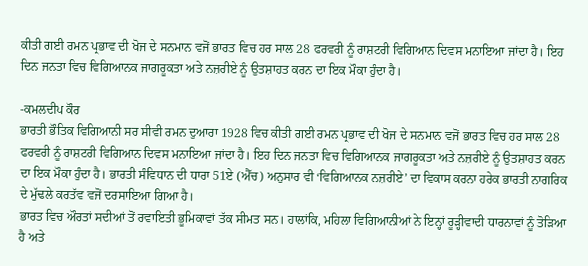ਕੀਤੀ ਗਈ ਰਮਨ ਪ੍ਰਭਾਵ ਦੀ ਖੋਜ ਦੇ ਸਨਮਾਨ ਵਜੋਂ ਭਾਰਤ ਵਿਚ ਹਰ ਸਾਲ 28 ਫਰਵਰੀ ਨੂੰ ਰਾਸ਼ਟਰੀ ਵਿਗਿਆਨ ਦਿਵਸ ਮਨਾਇਆ ਜਾਂਦਾ ਹੈ। ਇਹ ਦਿਨ ਜਨਤਾ ਵਿਚ ਵਿਗਿਆਨਕ ਜਾਗਰੂਕਤਾ ਅਤੇ ਨਜ਼ਰੀਏ ਨੂੰ ਉਤਸ਼ਾਹਤ ਕਰਨ ਦਾ ਇਕ ਮੌਕਾ ਹੁੰਦਾ ਹੈ।

-ਕਮਲਦੀਪ ਕੌਰ
ਭਾਰਤੀ ਭੌਤਿਕ ਵਿਗਿਆਨੀ ਸਰ ਸੀਵੀ ਰਮਨ ਦੁਆਰਾ 1928 ਵਿਚ ਕੀਤੀ ਗਈ ਰਮਨ ਪ੍ਰਭਾਵ ਦੀ ਖੋਜ ਦੇ ਸਨਮਾਨ ਵਜੋਂ ਭਾਰਤ ਵਿਚ ਹਰ ਸਾਲ 28 ਫਰਵਰੀ ਨੂੰ ਰਾਸ਼ਟਰੀ ਵਿਗਿਆਨ ਦਿਵਸ ਮਨਾਇਆ ਜਾਂਦਾ ਹੈ। ਇਹ ਦਿਨ ਜਨਤਾ ਵਿਚ ਵਿਗਿਆਨਕ ਜਾਗਰੂਕਤਾ ਅਤੇ ਨਜ਼ਰੀਏ ਨੂੰ ਉਤਸ਼ਾਹਤ ਕਰਨ ਦਾ ਇਕ ਮੌਕਾ ਹੁੰਦਾ ਹੈ। ਭਾਰਤੀ ਸੰਵਿਧਾਨ ਦੀ ਧਾਰਾ 51ਏ (ਐੱਚ) ਅਨੁਸਾਰ ਵੀ ‘ਵਿਗਿਆਨਕ ਨਜ਼ਰੀਏ’ ਦਾ ਵਿਕਾਸ ਕਰਨਾ ਹਰੇਕ ਭਾਰਤੀ ਨਾਗਰਿਕ ਦੇ ਮੁੱਢਲੇ ਕਰਤੱਵ ਵਜੋਂ ਦਰਸਾਇਆ ਗਿਆ ਹੈ।
ਭਾਰਤ ਵਿਚ ਔਰਤਾਂ ਸਦੀਆਂ ਤੋਂ ਰਵਾਇਤੀ ਭੂਮਿਕਾਵਾਂ ਤੱਕ ਸੀਮਤ ਸਨ। ਹਾਲਾਂਕਿ, ਮਹਿਲਾ ਵਿਗਿਆਨੀਆਂ ਨੇ ਇਨ੍ਹਾਂ ਰੂੜ੍ਹੀਵਾਦੀ ਧਾਰਨਾਵਾਂ ਨੂੰ ਤੋੜਿਆ ਹੈ ਅਤੇ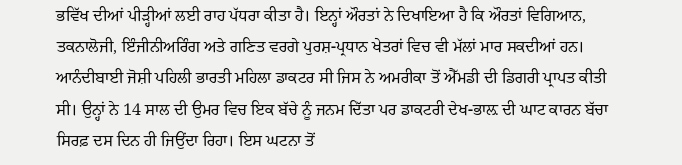ਭਵਿੱਖ ਦੀਆਂ ਪੀੜ੍ਹੀਆਂ ਲਈ ਰਾਹ ਪੱਧਰਾ ਕੀਤਾ ਹੈ। ਇਨ੍ਹਾਂ ਔਰਤਾਂ ਨੇ ਦਿਖਾਇਆ ਹੈ ਕਿ ਔਰਤਾਂ ਵਿਗਿਆਨ, ਤਕਨਾਲੋਜੀ, ਇੰਜੀਨੀਅਰਿੰਗ ਅਤੇ ਗਣਿਤ ਵਰਗੇ ਪੁਰਸ਼-ਪ੍ਰਧਾਨ ਖੇਤਰਾਂ ਵਿਚ ਵੀ ਮੱਲਾਂ ਮਾਰ ਸਕਦੀਆਂ ਹਨ।
ਆਨੰਦੀਬਾਈ ਜੋਸ਼ੀ ਪਹਿਲੀ ਭਾਰਤੀ ਮਹਿਲਾ ਡਾਕਟਰ ਸੀ ਜਿਸ ਨੇ ਅਮਰੀਕਾ ਤੋਂ ਐੱਮਡੀ ਦੀ ਡਿਗਰੀ ਪ੍ਰਾਪਤ ਕੀਤੀ ਸੀ। ਉਨ੍ਹਾਂ ਨੇ 14 ਸਾਲ ਦੀ ਉਮਰ ਵਿਚ ਇਕ ਬੱਚੇ ਨੂੰ ਜਨਮ ਦਿੱਤਾ ਪਰ ਡਾਕਟਰੀ ਦੇਖ-ਭਾਲ਼ ਦੀ ਘਾਟ ਕਾਰਨ ਬੱਚਾ ਸਿਰਫ਼ ਦਸ ਦਿਨ ਹੀ ਜਿਉਂਦਾ ਰਿਹਾ। ਇਸ ਘਟਨਾ ਤੋਂ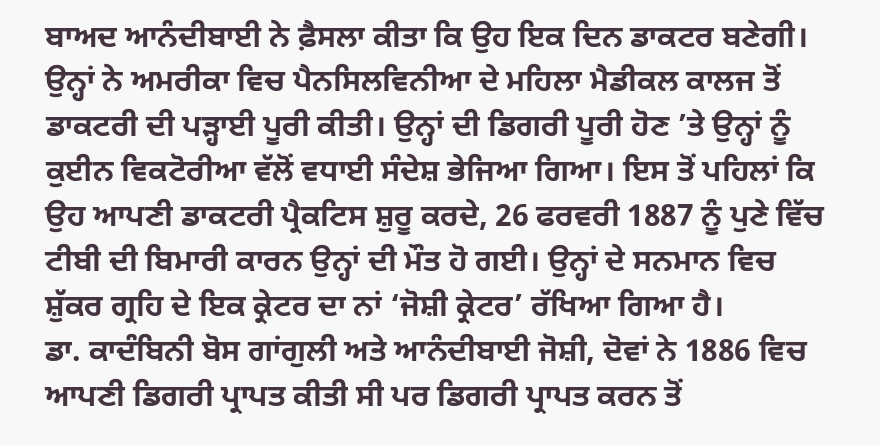ਬਾਅਦ ਆਨੰਦੀਬਾਈ ਨੇ ਫ਼ੈਸਲਾ ਕੀਤਾ ਕਿ ਉਹ ਇਕ ਦਿਨ ਡਾਕਟਰ ਬਣੇਗੀ। ਉਨ੍ਹਾਂ ਨੇ ਅਮਰੀਕਾ ਵਿਚ ਪੈਨਸਿਲਵਿਨੀਆ ਦੇ ਮਹਿਲਾ ਮੈਡੀਕਲ ਕਾਲਜ ਤੋਂ ਡਾਕਟਰੀ ਦੀ ਪੜ੍ਹਾਈ ਪੂਰੀ ਕੀਤੀ। ਉਨ੍ਹਾਂ ਦੀ ਡਿਗਰੀ ਪੂਰੀ ਹੋਣ ’ਤੇ ਉਨ੍ਹਾਂ ਨੂੰ ਕੁਈਨ ਵਿਕਟੋਰੀਆ ਵੱਲੋਂ ਵਧਾਈ ਸੰਦੇਸ਼ ਭੇਜਿਆ ਗਿਆ। ਇਸ ਤੋਂ ਪਹਿਲਾਂ ਕਿ ਉਹ ਆਪਣੀ ਡਾਕਟਰੀ ਪ੍ਰੈਕਟਿਸ ਸ਼ੁਰੂ ਕਰਦੇ, 26 ਫਰਵਰੀ 1887 ਨੂੰ ਪੁਣੇ ਵਿੱਚ ਟੀਬੀ ਦੀ ਬਿਮਾਰੀ ਕਾਰਨ ਉਨ੍ਹਾਂ ਦੀ ਮੌਤ ਹੋ ਗਈ। ਉਨ੍ਹਾਂ ਦੇ ਸਨਮਾਨ ਵਿਚ ਸ਼ੁੱਕਰ ਗ੍ਰਹਿ ਦੇ ਇਕ ਕ੍ਰੇਟਰ ਦਾ ਨਾਂ ‘ਜੋਸ਼ੀ ਕ੍ਰੇਟਰ’ ਰੱਖਿਆ ਗਿਆ ਹੈ।
ਡਾ. ਕਾਦੰਬਿਨੀ ਬੋਸ ਗਾਂਗੁਲੀ ਅਤੇ ਆਨੰਦੀਬਾਈ ਜੋਸ਼ੀ, ਦੋਵਾਂ ਨੇ 1886 ਵਿਚ ਆਪਣੀ ਡਿਗਰੀ ਪ੍ਰਾਪਤ ਕੀਤੀ ਸੀ ਪਰ ਡਿਗਰੀ ਪ੍ਰਾਪਤ ਕਰਨ ਤੋਂ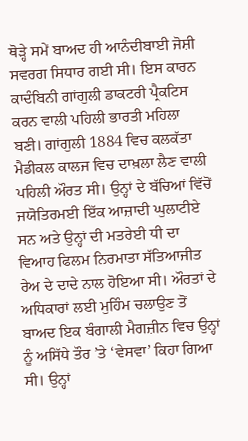ਥੋੜ੍ਹੇ ਸਮੇਂ ਬਾਅਦ ਹੀ ਆਨੰਦੀਬਾਈ ਜੋਸ਼ੀ ਸਵਰਗ ਸਿਧਾਰ ਗਈ ਸੀ। ਇਸ ਕਾਰਨ ਕਾਦੰਬਿਨੀ ਗਾਂਗੁਲੀ ਡਾਕਟਰੀ ਪ੍ਰੈਕਟਿਸ ਕਰਨ ਵਾਲੀ ਪਹਿਲੀ ਭਾਰਤੀ ਮਹਿਲਾ ਬਣੀ। ਗਾਂਗੁਲੀ 1884 ਵਿਚ ਕਲਕੱਤਾ ਮੈਡੀਕਲ ਕਾਲਜ ਵਿਚ ਦਾਖ਼ਲਾ ਲੈਣ ਵਾਲੀ ਪਹਿਲੀ ਔਰਤ ਸੀ। ਉਨ੍ਹਾਂ ਦੇ ਬੱਚਿਆਂ ਵਿੱਚੋਂ ਜਯੋਤਿਰਮਈ ਇੱਕ ਆਜ਼ਾਦੀ ਘੁਲਾਟੀਏ ਸਨ ਅਤੇ ਉਨ੍ਹਾਂ ਦੀ ਮਤਰੇਈ ਧੀ ਦਾ ਵਿਆਹ ਫਿਲਮ ਨਿਰਮਾਤਾ ਸੱਤਿਆਜੀਤ ਰੇਅ ਦੇ ਦਾਦੇ ਨਾਲ ਹੋਇਆ ਸੀ। ਔਰਤਾਂ ਦੇ ਅਧਿਕਾਰਾਂ ਲਈ ਮੁਹਿੰਮ ਚਲਾਉਣ ਤੋਂ ਬਾਅਦ ਇਕ ਬੰਗਾਲੀ ਮੈਗਜ਼ੀਨ ਵਿਚ ਉਨ੍ਹਾਂ ਨੂੰ ਅਸਿੱਧੇ ਤੌਰ ’ਤੇ ‘ਵੇਸਵਾ’ ਕਿਹਾ ਗਿਆ ਸੀ। ਉਨ੍ਹਾਂ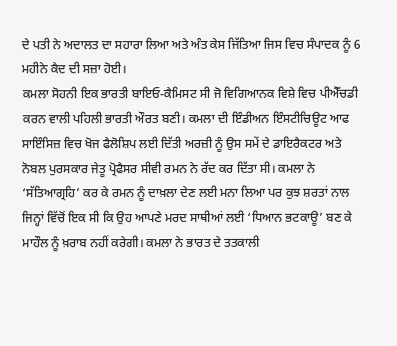ਦੇ ਪਤੀ ਨੇ ਅਦਾਲਤ ਦਾ ਸਹਾਰਾ ਲਿਆ ਅਤੇ ਅੰਤ ਕੇਸ ਜਿੱਤਿਆ ਜਿਸ ਵਿਚ ਸੰਪਾਦਕ ਨੂੰ 6 ਮਹੀਨੇ ਕੈਦ ਦੀ ਸਜ਼ਾ ਹੋਈ।
ਕਮਲਾ ਸੋਹਨੀ ਇਕ ਭਾਰਤੀ ਬਾਇਓ-ਕੈਮਿਸਟ ਸੀ ਜੋ ਵਿਗਿਆਨਕ ਵਿਸ਼ੇ ਵਿਚ ਪੀਐੱਚਡੀ ਕਰਨ ਵਾਲੀ ਪਹਿਲੀ ਭਾਰਤੀ ਔਰਤ ਬਣੀ। ਕਮਲਾ ਦੀ ਇੰਡੀਅਨ ਇੰਸਟੀਚਿਊਟ ਆਫ ਸਾਇੰਸਿਜ਼ ਵਿਚ ਖੋਜ ਫੈਲੋਸ਼ਿਪ ਲਈ ਦਿੱਤੀ ਅਰਜ਼ੀ ਨੂੰ ਉਸ ਸਮੇਂ ਦੇ ਡਾਇਰੈਕਟਰ ਅਤੇ ਨੋਬਲ ਪੁਰਸਕਾਰ ਜੇਤੂ ਪ੍ਰੋਫੈਸਰ ਸੀਵੀ ਰਮਨ ਨੇ ਰੱਦ ਕਰ ਦਿੱਤਾ ਸੀ। ਕਮਲਾ ਨੇ ‘ਸੱਤਿਆਗ੍ਰਹਿ’ ਕਰ ਕੇ ਰਮਨ ਨੂੰ ਦਾਖ਼ਲਾ ਦੇਣ ਲਈ ਮਨਾ ਲਿਆ ਪਰ ਕੁਝ ਸ਼ਰਤਾਂ ਨਾਲ ਜਿਨ੍ਹਾਂ ਵਿੱਚੋਂ ਇਕ ਸੀ ਕਿ ਉਹ ਆਪਣੇ ਮਰਦ ਸਾਥੀਆਂ ਲਈ ‘ਧਿਆਨ ਭਟਕਾਊ’ ਬਣ ਕੇ ਮਾਹੌਲ ਨੂੰ ਖ਼ਰਾਬ ਨਹੀਂ ਕਰੇਗੀ। ਕਮਲਾ ਨੇ ਭਾਰਤ ਦੇ ਤਤਕਾਲੀ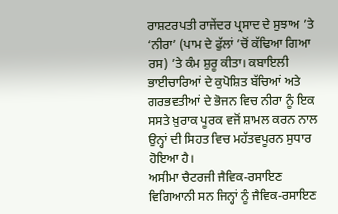ਰਾਸ਼ਟਰਪਤੀ ਰਾਜੇਂਦਰ ਪ੍ਰਸਾਦ ਦੇ ਸੁਝਾਅ ’ਤੇ ‘ਨੀਰਾ’ (ਪਾਮ ਦੇ ਫੁੱਲਾਂ ’ਚੋਂ ਕੱਢਿਆ ਗਿਆ ਰਸ) ’ਤੇ ਕੰਮ ਸ਼ੁਰੂ ਕੀਤਾ। ਕਬਾਇਲੀ ਭਾਈਚਾਰਿਆਂ ਦੇ ਕੁਪੋਸ਼ਿਤ ਬੱਚਿਆਂ ਅਤੇ ਗਰਭਵਤੀਆਂ ਦੇ ਭੋਜਨ ਵਿਚ ਨੀਰਾ ਨੂੰ ਇਕ ਸਸਤੇ ਖ਼ੁਰਾਕ ਪੂਰਕ ਵਜੋਂ ਸ਼ਾਮਲ ਕਰਨ ਨਾਲ ਉਨ੍ਹਾਂ ਦੀ ਸਿਹਤ ਵਿਚ ਮਹੱਤਵਪੂਰਨ ਸੁਧਾਰ ਹੋਇਆ ਹੈ।
ਅਸੀਮਾ ਚੈਟਰਜੀ ਜੈਵਿਕ-ਰਸਾਇਣ ਵਿਗਿਆਨੀ ਸਨ ਜਿਨ੍ਹਾਂ ਨੂੰ ਜੈਵਿਕ-ਰਸਾਇਣ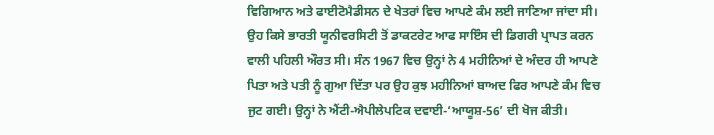ਵਿਗਿਆਨ ਅਤੇ ਫਾਈਟੋਮੈਡੀਸਨ ਦੇ ਖੇਤਰਾਂ ਵਿਚ ਆਪਣੇ ਕੰਮ ਲਈ ਜਾਣਿਆ ਜਾਂਦਾ ਸੀ। ਉਹ ਕਿਸੇ ਭਾਰਤੀ ਯੂਨੀਵਰਸਿਟੀ ਤੋਂ ਡਾਕਟਰੇਟ ਆਫ ਸਾਇੰਸ ਦੀ ਡਿਗਰੀ ਪ੍ਰਾਪਤ ਕਰਨ ਵਾਲੀ ਪਹਿਲੀ ਔਰਤ ਸੀ। ਸੰਨ 1967 ਵਿਚ ਉਨ੍ਹਾਂ ਨੇ 4 ਮਹੀਨਿਆਂ ਦੇ ਅੰਦਰ ਹੀ ਆਪਣੇ ਪਿਤਾ ਅਤੇ ਪਤੀ ਨੂੰ ਗੁਆ ਦਿੱਤਾ ਪਰ ਉਹ ਕੁਝ ਮਹੀਨਿਆਂ ਬਾਅਦ ਫਿਰ ਆਪਣੇ ਕੰਮ ਵਿਚ ਜੁਟ ਗਈ। ਉਨ੍ਹਾਂ ਨੇ ਐਂਟੀ-ਐਪੀਲੇਪਟਿਕ ਦਵਾਈ-‘ਆਯੂਸ਼-56’ ਦੀ ਖੋਜ ਕੀਤੀ।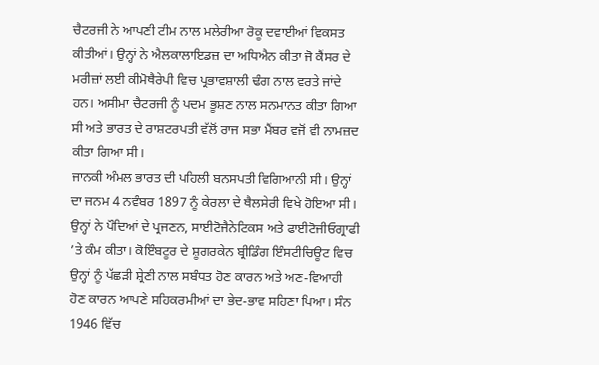ਚੈਟਰਜੀ ਨੇ ਆਪਣੀ ਟੀਮ ਨਾਲ ਮਲੇਰੀਆ ਰੋਕੂ ਦਵਾਈਆਂ ਵਿਕਸਤ ਕੀਤੀਆਂ। ਉਨ੍ਹਾਂ ਨੇ ਐਲਕਾਲਾਇਡਜ਼ ਦਾ ਅਧਿਐਨ ਕੀਤਾ ਜੋ ਕੈਂਸਰ ਦੇ ਮਰੀਜ਼ਾਂ ਲਈ ਕੀਮੋਥੈਰੇਪੀ ਵਿਚ ਪ੍ਰਭਾਵਸ਼ਾਲੀ ਢੰਗ ਨਾਲ ਵਰਤੇ ਜਾਂਦੇ ਹਨ। ਅਸੀਮਾ ਚੈਟਰਜੀ ਨੂੰ ਪਦਮ ਭੂਸ਼ਣ ਨਾਲ ਸਨਮਾਨਤ ਕੀਤਾ ਗਿਆ ਸੀ ਅਤੇ ਭਾਰਤ ਦੇ ਰਾਸ਼ਟਰਪਤੀ ਵੱਲੋਂ ਰਾਜ ਸਭਾ ਮੈਂਬਰ ਵਜੋਂ ਵੀ ਨਾਮਜ਼ਦ ਕੀਤਾ ਗਿਆ ਸੀ।
ਜਾਨਕੀ ਅੰਮਲ ਭਾਰਤ ਦੀ ਪਹਿਲੀ ਬਨਸਪਤੀ ਵਿਗਿਆਨੀ ਸੀ। ਉਨ੍ਹਾਂ ਦਾ ਜਨਮ 4 ਨਵੰਬਰ 1897 ਨੂੰ ਕੇਰਲਾ ਦੇ ਥੈਲਸੇਰੀ ਵਿਖੇ ਹੋਇਆ ਸੀ। ਉਨ੍ਹਾਂ ਨੇ ਪੌਦਿਆਂ ਦੇ ਪ੍ਰਜਣਨ, ਸਾਈਟੋਜੈਨੇਟਿਕਸ ਅਤੇ ਫਾਈਟੋਜੀਓਗ੍ਰਾਫੀ ’ਤੇ ਕੰਮ ਕੀਤਾ। ਕੋਇੰਬਟੂਰ ਦੇ ਸ਼ੂਗਰਕੇਨ ਬ੍ਰੀਡਿੰਗ ਇੰਸਟੀਚਿਊਟ ਵਿਚ ਉਨ੍ਹਾਂ ਨੂੰ ਪੱਛੜੀ ਸ਼੍ਰੇਣੀ ਨਾਲ ਸਬੰਧਤ ਹੋਣ ਕਾਰਨ ਅਤੇ ਅਣ-ਵਿਆਹੀ ਹੋਣ ਕਾਰਨ ਆਪਣੇ ਸਹਿਕਰਮੀਆਂ ਦਾ ਭੇਦ-ਭਾਵ ਸਹਿਣਾ ਪਿਆ। ਸੰਨ 1946 ਵਿੱਚ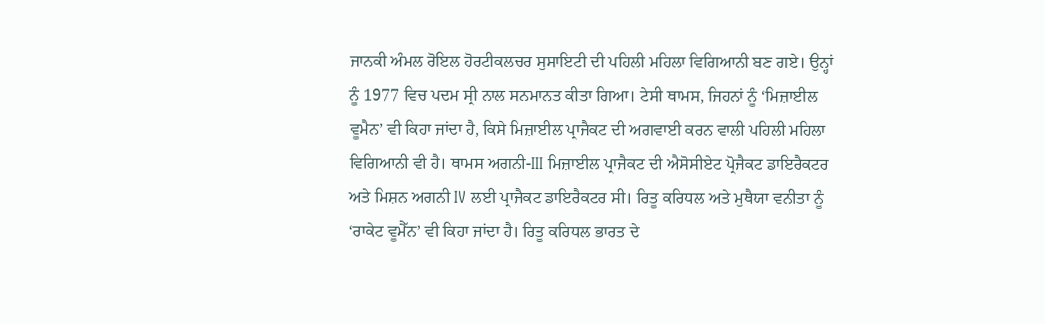ਜਾਨਕੀ ਅੰਮਲ ਰੋਇਲ ਹੋਰਟੀਕਲਚਰ ਸੁਸਾਇਟੀ ਦੀ ਪਹਿਲੀ ਮਹਿਲਾ ਵਿਗਿਆਨੀ ਬਣ ਗਏ। ਉਨ੍ਹਾਂ ਨੂੰ 1977 ਵਿਚ ਪਦਮ ਸ੍ਰੀ ਨਾਲ ਸਨਮਾਨਤ ਕੀਤਾ ਗਿਆ। ਟੇਸੀ ਥਾਮਸ, ਜਿਹਨਾਂ ਨੂੰ ‘ਮਿਜ਼ਾਈਲ ਵੂਮੈਨ’ ਵੀ ਕਿਹਾ ਜਾਂਦਾ ਹੈ, ਕਿਸੇ ਮਿਜ਼ਾਈਲ ਪ੍ਰਾਜੈਕਟ ਦੀ ਅਗਵਾਈ ਕਰਨ ਵਾਲੀ ਪਹਿਲੀ ਮਹਿਲਾ ਵਿਗਿਆਨੀ ਵੀ ਹੈ। ਥਾਮਸ ਅਗਨੀ-III ਮਿਜ਼ਾਈਲ ਪ੍ਰਾਜੈਕਟ ਦੀ ਐਸੋਸੀਏਟ ਪ੍ਰੋਜੈਕਟ ਡਾਇਰੈਕਟਰ ਅਤੇ ਮਿਸ਼ਨ ਅਗਨੀ IV ਲਈ ਪ੍ਰਾਜੈਕਟ ਡਾਇਰੈਕਟਰ ਸੀ। ਰਿਤੂ ਕਰਿਧਲ ਅਤੇ ਮੁਥੈਯਾ ਵਨੀਤਾ ਨੂੰ ‘ਰਾਕੇਟ ਵੂਮੈੱਨ’ ਵੀ ਕਿਹਾ ਜਾਂਦਾ ਹੈ। ਰਿਤੂ ਕਰਿਧਲ ਭਾਰਤ ਦੇ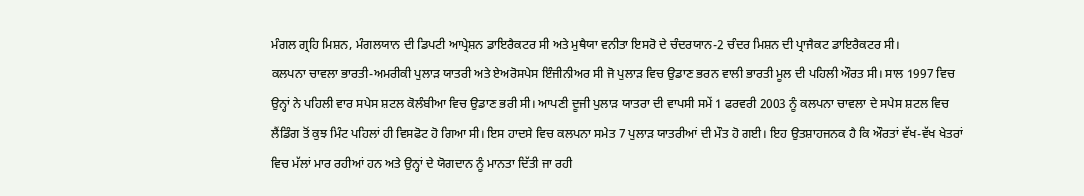ਮੰਗਲ ਗ੍ਰਹਿ ਮਿਸ਼ਨ, ਮੰਗਲਯਾਨ ਦੀ ਡਿਪਟੀ ਆਪ੍ਰੇਸ਼ਨ ਡਾਇਰੈਕਟਰ ਸੀ ਅਤੇ ਮੁਥੈਯਾ ਵਨੀਤਾ ਇਸਰੋ ਦੇ ਚੰਦਰਯਾਨ-2 ਚੰਦਰ ਮਿਸ਼ਨ ਦੀ ਪ੍ਰਾਜੈਕਟ ਡਾਇਰੈਕਟਰ ਸੀ।
ਕਲਪਨਾ ਚਾਵਲਾ ਭਾਰਤੀ-ਅਮਰੀਕੀ ਪੁਲਾੜ ਯਾਤਰੀ ਅਤੇ ਏਅਰੋਸਪੇਸ ਇੰਜੀਨੀਅਰ ਸੀ ਜੋ ਪੁਲਾੜ ਵਿਚ ਉਡਾਣ ਭਰਨ ਵਾਲੀ ਭਾਰਤੀ ਮੂਲ ਦੀ ਪਹਿਲੀ ਔਰਤ ਸੀ। ਸਾਲ 1997 ਵਿਚ ਉਨ੍ਹਾਂ ਨੇ ਪਹਿਲੀ ਵਾਰ ਸਪੇਸ ਸ਼ਟਲ ਕੋਲੰਬੀਆ ਵਿਚ ਉਡਾਣ ਭਰੀ ਸੀ। ਆਪਣੀ ਦੂਜੀ ਪੁਲਾੜ ਯਾਤਰਾ ਦੀ ਵਾਪਸੀ ਸਮੇਂ 1 ਫਰਵਰੀ 2003 ਨੂੰ ਕਲਪਨਾ ਚਾਵਲਾ ਦੇ ਸਪੇਸ ਸ਼ਟਲ ਵਿਚ ਲੈਂਡਿੰਗ ਤੋਂ ਕੁਝ ਮਿੰਟ ਪਹਿਲਾਂ ਹੀ ਵਿਸਫੋਟ ਹੋ ਗਿਆ ਸੀ। ਇਸ ਹਾਦਸੇ ਵਿਚ ਕਲਪਨਾ ਸਮੇਤ 7 ਪੁਲਾੜ ਯਾਤਰੀਆਂ ਦੀ ਮੌਤ ਹੋ ਗਈ। ਇਹ ਉਤਸ਼ਾਹਜਨਕ ਹੈ ਕਿ ਔਰਤਾਂ ਵੱਖ-ਵੱਖ ਖੇਤਰਾਂ ਵਿਚ ਮੱਲਾਂ ਮਾਰ ਰਹੀਆਂ ਹਨ ਅਤੇ ਉਨ੍ਹਾਂ ਦੇ ਯੋਗਦਾਨ ਨੂੰ ਮਾਨਤਾ ਦਿੱਤੀ ਜਾ ਰਹੀ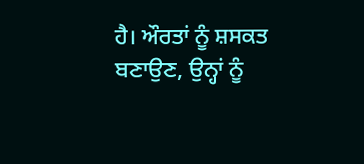ਹੈ। ਔਰਤਾਂ ਨੂੰ ਸ਼ਸਕਤ ਬਣਾਉਣ, ਉਨ੍ਹਾਂ ਨੂੰ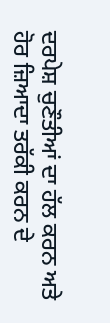ਦਰਪੇਸ਼ ਚੁਣੌਤੀਆਂ ਦਾ ਹੱਲ ਕਰਨ ਅਤੇ ਹੋਰ ਜ਼ਿਆਦਾ ਤਰੱਕੀ ਕਰਨ ਦੇ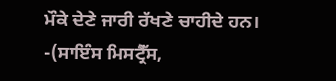ਮੌਕੇ ਦੇਣੇ ਜਾਰੀ ਰੱਖਣੇ ਚਾਹੀਦੇ ਹਨ।
-(ਸਾਇੰਸ ਮਿਸਟ੍ਰੈੱਸ,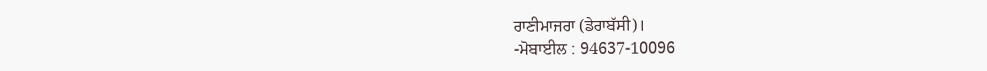ਰਾਣੀਮਾਜਰਾ (ਡੇਰਾਬੱਸੀ)।
-ਮੋਬਾਈਲ : 94637-10096